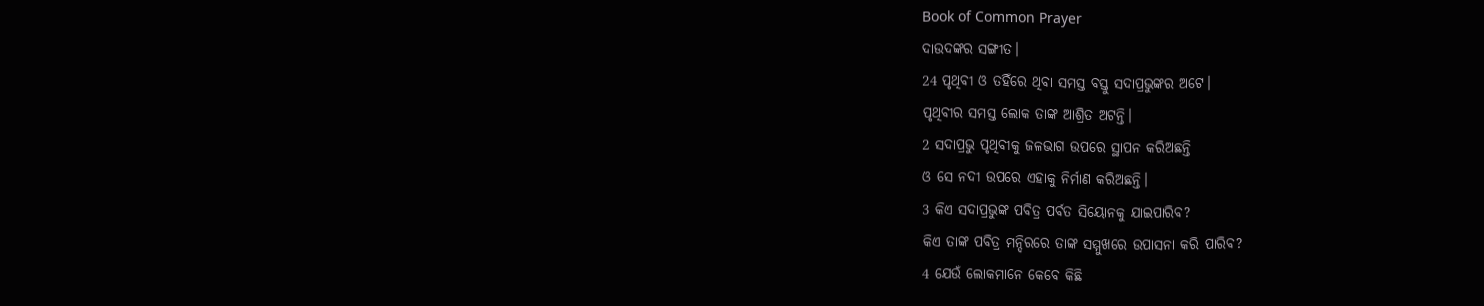Book of Common Prayer
ଦାଉଦଙ୍କର ସଙ୍ଗୀତ।
24 ପୃଥିବୀ ଓ ତହିଁରେ ଥିବା ସମସ୍ତ ବସ୍ତୁ ସଦାପ୍ରଭୁଙ୍କର ଅଟେ।
ପୃଥିବୀର ସମସ୍ତ ଲୋକ ତାଙ୍କ ଆଶ୍ରିତ ଅଟନ୍ତି।
2 ସଦାପ୍ରଭୁ ପୃଥିବୀକୁ ଜଳଭାଗ ଉପରେ ସ୍ଥାପନ କରିଅଛନ୍ତି
ଓ ସେ ନଦୀ ଉପରେ ଏହାକୁ ନିର୍ମାଣ କରିଅଛନ୍ତି।
3 କିଏ ସଦାପ୍ରଭୁଙ୍କ ପବିତ୍ର ପର୍ବତ ସିୟୋନକୁ ଯାଇପାରିବ?
କିଏ ତାଙ୍କ ପବିତ୍ର ମନ୍ଦିରରେ ତାଙ୍କ ସମ୍ମୁଖରେ ଉପାସନା କରି ପାରିବ?
4 ଯେଉଁ ଲୋକମାନେ କେବେ କିଛି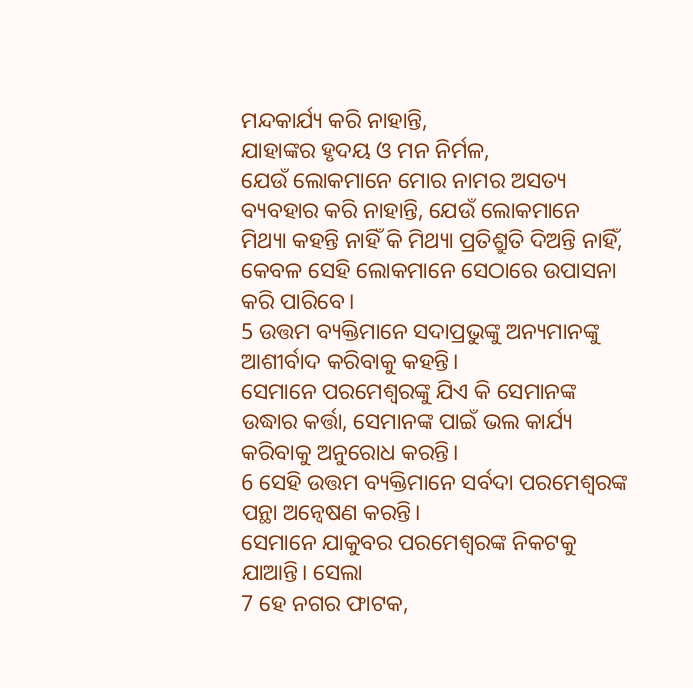ମନ୍ଦକାର୍ଯ୍ୟ କରି ନାହାନ୍ତି,
ଯାହାଙ୍କର ହୃଦୟ ଓ ମନ ନିର୍ମଳ,
ଯେଉଁ ଲୋକମାନେ ମୋର ନାମର ଅସତ୍ୟ ବ୍ୟବହାର କରି ନାହାନ୍ତି, ଯେଉଁ ଲୋକମାନେ ମିଥ୍ୟା କହନ୍ତି ନାହିଁ କି ମିଥ୍ୟା ପ୍ରତିଶ୍ରୁତି ଦିଅନ୍ତି ନାହିଁ,
କେବଳ ସେହି ଲୋକମାନେ ସେଠାରେ ଉପାସନା କରି ପାରିବେ।
5 ଉତ୍ତମ ବ୍ୟକ୍ତିମାନେ ସଦାପ୍ରଭୁଙ୍କୁ ଅନ୍ୟମାନଙ୍କୁ ଆଶୀର୍ବାଦ କରିବାକୁ କହନ୍ତି।
ସେମାନେ ପରମେଶ୍ୱରଙ୍କୁ ଯିଏ କି ସେମାନଙ୍କ ଉଦ୍ଧାର କର୍ତ୍ତା, ସେମାନଙ୍କ ପାଇଁ ଭଲ କାର୍ଯ୍ୟ କରିବାକୁ ଅନୁରୋଧ କରନ୍ତି।
6 ସେହି ଉତ୍ତମ ବ୍ୟକ୍ତିମାନେ ସର୍ବଦା ପରମେଶ୍ୱରଙ୍କ ପନ୍ଥା ଅନ୍ୱେଷଣ କରନ୍ତି।
ସେମାନେ ଯାକୁବର ପରମେଶ୍ୱରଙ୍କ ନିକଟକୁ ଯାଆନ୍ତି। ସେଲା
7 ହେ ନଗର ଫାଟକ,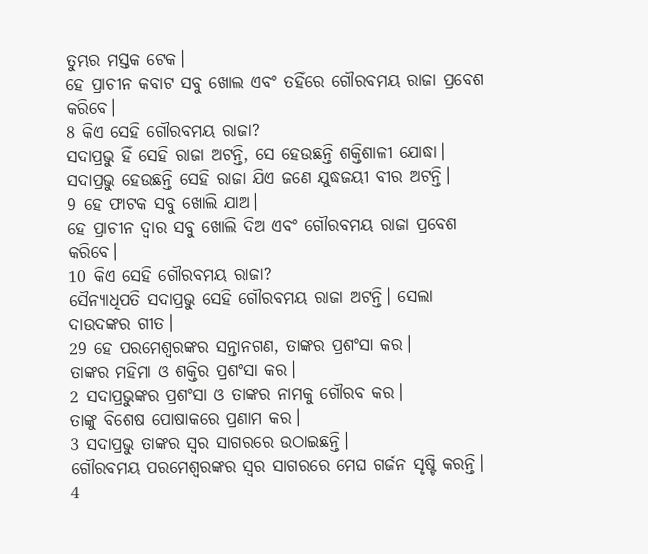ତୁମ୍ଭର ମସ୍ତକ ଟେକ।
ହେ ପ୍ରାଚୀନ କବାଟ ସବୁ ଖୋଲ ଏବଂ ତହିଁରେ ଗୌରବମୟ ରାଜା ପ୍ରବେଶ କରିବେ।
8 କିଏ ସେହି ଗୌରବମୟ ରାଜା?
ସଦାପ୍ରଭୁ ହିଁ ସେହି ରାଜା ଅଟନ୍ତି, ସେ ହେଉଛନ୍ତି ଶକ୍ତିଶାଳୀ ଯୋଦ୍ଧା।
ସଦାପ୍ରଭୁ ହେଉଛନ୍ତି ସେହି ରାଜା ଯିଏ ଜଣେ ଯୁଦ୍ଧଜୟୀ ବୀର ଅଟନ୍ତି।
9 ହେ ଫାଟକ ସବୁ ଖୋଲି ଯାଅ।
ହେ ପ୍ରାଚୀନ ଦ୍ୱାର ସବୁ ଖୋଲି ଦିଅ ଏବଂ ଗୌରବମୟ ରାଜା ପ୍ରବେଶ କରିବେ।
10 କିଏ ସେହି ଗୌରବମୟ ରାଜା?
ସୈନ୍ୟାଧିପତି ସଦାପ୍ରଭୁ ସେହି ଗୌରବମୟ ରାଜା ଅଟନ୍ତି। ସେଲା
ଦାଉଦଙ୍କର ଗୀତ।
29 ହେ ପରମେଶ୍ୱରଙ୍କର ସନ୍ତାନଗଣ, ତାଙ୍କର ପ୍ରଶଂସା କର।
ତାଙ୍କର ମହିମା ଓ ଶକ୍ତିର ପ୍ରଶଂସା କର।
2 ସଦାପ୍ରଭୁଙ୍କର ପ୍ରଶଂସା ଓ ତାଙ୍କର ନାମକୁ ଗୌରବ କର।
ତାଙ୍କୁ ବିଶେଷ ପୋଷାକରେ ପ୍ରଣାମ କର।
3 ସଦାପ୍ରଭୁ ତାଙ୍କର ସ୍ୱର ସାଗରରେ ଉଠାଇଛନ୍ତି।
ଗୌରବମୟ ପରମେଶ୍ୱରଙ୍କର ସ୍ୱର ସାଗରରେ ମେଘ ଗର୍ଜନ ସୃଷ୍ଟି କରନ୍ତି।
4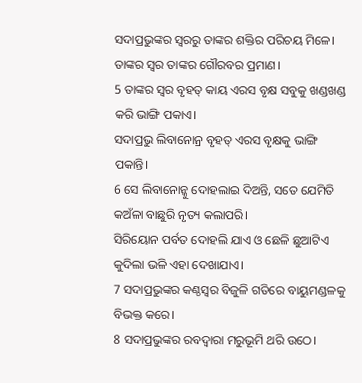ସଦାପ୍ରଭୁଙ୍କର ସ୍ୱରରୁ ତାଙ୍କର ଶକ୍ତିର ପରିଚୟ ମିଳେ।
ତାଙ୍କର ସ୍ୱର ତାଙ୍କର ଗୌରବର ପ୍ରମାଣ।
5 ତାଙ୍କର ସ୍ୱର ବୃହତ୍ କାୟ ଏରସ ବୃକ୍ଷ ସବୁକୁ ଖଣ୍ଡଖଣ୍ଡ କରି ଭାଙ୍ଗି ପକାଏ।
ସଦାପ୍ରଭୁ ଲିବାନୋନ୍ର ବୃହତ୍ ଏରସ ବୃକ୍ଷକୁ ଭାଙ୍ଗି ପକାନ୍ତି।
6 ସେ ଲିବାନୋନ୍କୁ ଦୋହଲାଇ ଦିଅନ୍ତି, ସତେ ଯେମିତି କଅଁଳା ବାଛୁରି ନୃତ୍ୟ କଲାପରି।
ସିରିୟୋନ ପର୍ବତ ଦୋହଲି ଯାଏ ଓ ଛେଳି ଛୁଆଟିଏ କୁଦିଲା ଭଳି ଏହା ଦେଖାଯାଏ।
7 ସଦାପ୍ରଭୁଙ୍କର କଣ୍ଠସ୍ୱର ବିଜୁଳି ଗତିରେ ବାୟୁମଣ୍ଡଳକୁ ବିଭକ୍ତ କରେ।
8 ସଦାପ୍ରଭୁଙ୍କର ରବଦ୍ୱାରା ମରୁଭୂମି ଥରି ଉଠେ।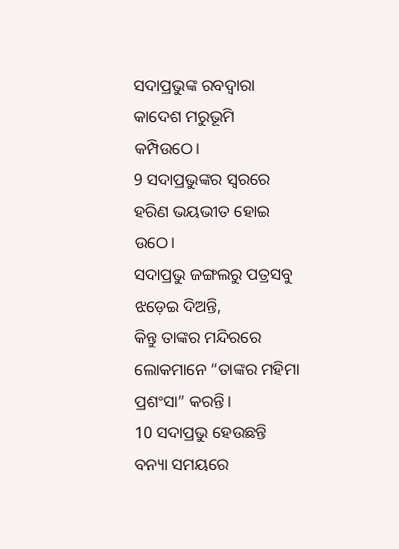ସଦାପ୍ରଭୁଙ୍କ ରବଦ୍ୱାରା କାଦେଶ ମରୁଭୂମି କମ୍ପିଉଠେ।
9 ସଦାପ୍ରଭୁଙ୍କର ସ୍ୱରରେ ହରିଣ ଭୟଭୀତ ହୋଇ ଉଠେ।
ସଦାପ୍ରଭୁ ଜଙ୍ଗଲରୁ ପତ୍ରସବୁ ଝଡ଼େଇ ଦିଅନ୍ତି,
କିନ୍ତୁ ତାଙ୍କର ମନ୍ଦିରରେ ଲୋକମାନେ “ତାଙ୍କର ମହିମା ପ୍ରଶଂସା” କରନ୍ତି।
10 ସଦାପ୍ରଭୁ ହେଉଛନ୍ତି ବନ୍ୟା ସମୟରେ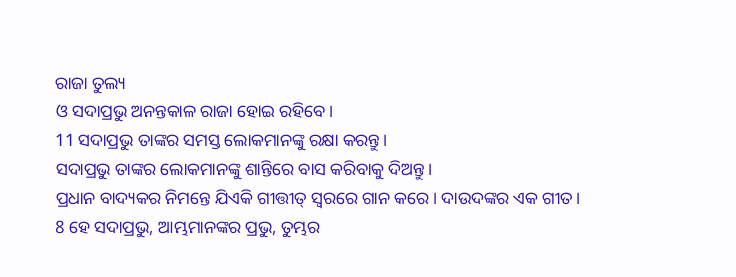ରାଜା ତୁଲ୍ୟ
ଓ ସଦାପ୍ରଭୁ ଅନନ୍ତକାଳ ରାଜା ହୋଇ ରହିବେ।
11 ସଦାପ୍ରଭୁ ତାଙ୍କର ସମସ୍ତ ଲୋକମାନଙ୍କୁ ରକ୍ଷା କରନ୍ତୁ।
ସଦାପ୍ରଭୁ ତାଙ୍କର ଲୋକମାନଙ୍କୁ ଶାନ୍ତିରେ ବାସ କରିବାକୁ ଦିଅନ୍ତୁ।
ପ୍ରଧାନ ବାଦ୍ୟକର ନିମନ୍ତେ ଯିଏକି ଗୀତ୍ତୀତ୍ ସ୍ୱରରେ ଗାନ କରେ। ଦାଉଦଙ୍କର ଏକ ଗୀତ।
8 ହେ ସଦାପ୍ରଭୁ, ଆମ୍ଭମାନଙ୍କର ପ୍ରଭୁ, ତୁମ୍ଭର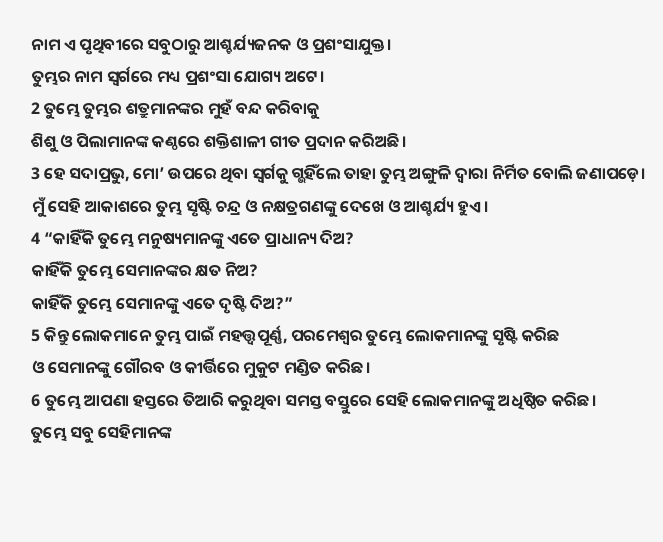ନାମ ଏ ପୃଥିବୀରେ ସବୁଠାରୁ ଆଶ୍ଚର୍ଯ୍ୟଜନକ ଓ ପ୍ରଶଂସାଯୁକ୍ତ।
ତୁମ୍ଭର ନାମ ସ୍ୱର୍ଗରେ ମଧ୍ୟ ପ୍ରଶଂସା ଯୋଗ୍ୟ ଅଟେ।
2 ତୁମ୍ଭେ ତୁମ୍ଭର ଶତ୍ରୁମାନଙ୍କର ମୁହଁ ବନ୍ଦ କରିବାକୁ
ଶିଶୁ ଓ ପିଲାମାନଙ୍କ କଣ୍ଠରେ ଶକ୍ତିଶାଳୀ ଗୀତ ପ୍ରଦାନ କରିଅଛି।
3 ହେ ସଦାପ୍ରଭୁ, ମୋ’ ଉପରେ ଥିବା ସ୍ୱର୍ଗକୁ ଗ୍ଭହିଁଲେ ତାହା ତୁମ୍ଭ ଅଙ୍ଗୁଳି ଦ୍ୱାରା ନିର୍ମିତ ବୋଲି ଜଣାପଡ଼େ।
ମୁଁ ସେହି ଆକାଶରେ ତୁମ୍ଭ ସୃଷ୍ଟି ଚନ୍ଦ୍ର ଓ ନକ୍ଷତ୍ରଗଣଙ୍କୁ ଦେଖେ ଓ ଆଶ୍ଚର୍ଯ୍ୟ ହୁଏ।
4 “କାହିଁକି ତୁମ୍ଭେ ମନୁଷ୍ୟମାନଙ୍କୁ ଏତେ ପ୍ରାଧାନ୍ୟ ଦିଅ?
କାହିଁକି ତୁମ୍ଭେ ସେମାନଙ୍କର କ୍ଷତ ନିଅ?
କାହିଁକି ତୁମ୍ଭେ ସେମାନଙ୍କୁ ଏତେ ଦୃଷ୍ଟି ଦିଅ?”
5 କିନ୍ତୁ ଲୋକମାନେ ତୁମ୍ଭ ପାଇଁ ମହତ୍ତ୍ୱପୂର୍ଣ୍ଣ, ପରମେଶ୍ୱର ତୁମ୍ଭେ ଲୋକମାନଙ୍କୁ ସୃଷ୍ଟି କରିଛ
ଓ ସେମାନଙ୍କୁ ଗୌରବ ଓ କୀର୍ତ୍ତିରେ ମୁକୁଟ ମଣ୍ଡିତ କରିଛ।
6 ତୁମ୍ଭେ ଆପଣା ହସ୍ତରେ ତିଆରି କରୁଥିବା ସମସ୍ତ ବସ୍ତୁରେ ସେହି ଲୋକମାନଙ୍କୁ ଅଧିଷ୍ଠିତ କରିଛ।
ତୁମ୍ଭେ ସବୁ ସେହିମାନଙ୍କ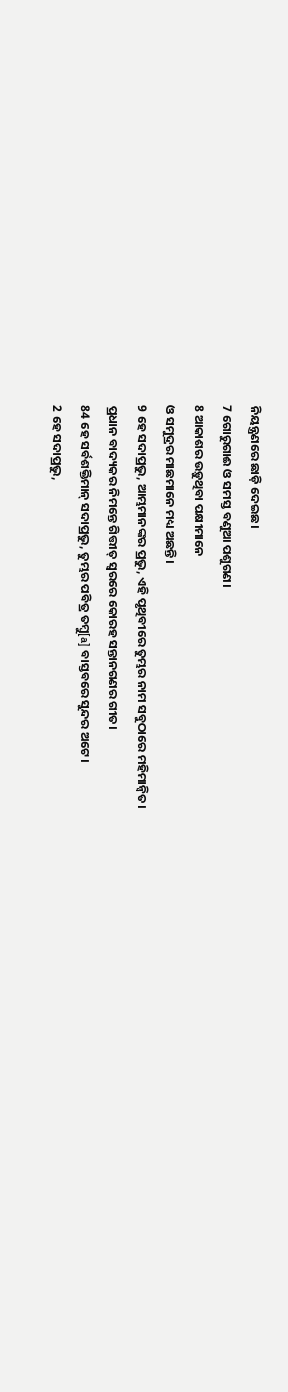ନିୟନ୍ତ୍ରଣରେ ଛାଡ଼ି ଦେଇଛ।
7 ଗୋରୁଗାଈ ଓ ସମସ୍ତ ବଣୁଆ ପଶୁଗଣ।
8 ଆକାଶର ଉଡ଼ୁଥିବା ପକ୍ଷୀମାନେ
ଓ ସମୁଦ୍ରର ମାଛମାନେ ମଧ୍ୟ ଅଛନ୍ତି।
9 ହେ ସଦାପ୍ରଭୁ, ଆମ୍ଭମାନଙ୍କର ପ୍ରଭୁ, ଏହି ପୃଥିବୀରେ ତୁମ୍ଭର ନାମ ସବୁଠାରେ ମହିମାନ୍ୱିତ।
ପ୍ରଧାନ ବାଦ୍ୟକର ନିମନ୍ତେ ଗିତ୍ତୀତ୍ ସ୍ୱରରେ କୋରହ ସନ୍ତାନଗଣର ଗୀତ।
84 ହେ ସର୍ବଶକ୍ତିମାନ୍ ସଦାପ୍ରଭୁ, ତୁମ୍ଭର ପବିତ୍ର ତମ୍ବୁ[a] ବାସ୍ତବରେ ସୁନ୍ଦର ଅଟେ।
2 ହେ ସଦାପ୍ରଭୁ,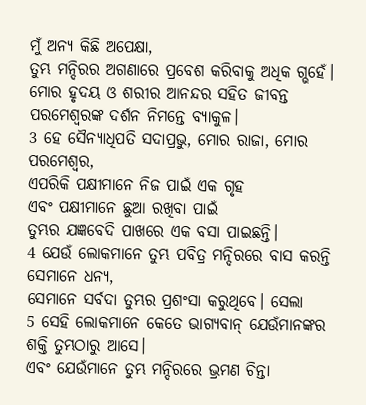ମୁଁ ଅନ୍ୟ କିଛି ଅପେକ୍ଷା,
ତୁମ୍ଭ ମନ୍ଦିରର ଅଗଣାରେ ପ୍ରବେଶ କରିବାକୁ ଅଧିକ ଗ୍ଭହେଁ।
ମୋର ହୃଦୟ ଓ ଶରୀର ଆନନ୍ଦର ସହିତ ଜୀବନ୍ତ ପରମେଶ୍ୱରଙ୍କ ଦର୍ଶନ ନିମନ୍ତେ ବ୍ୟାକୁଳ।
3 ହେ ସୈନ୍ୟାଧିପତି ସଦାପ୍ରଭୁ, ମୋର ରାଜା, ମୋର ପରମେଶ୍ୱର,
ଏପରିକି ପକ୍ଷୀମାନେ ନିଜ ପାଇଁ ଏକ ଗୃହ
ଏବଂ ପକ୍ଷୀମାନେ ଛୁଆ ରଖିବା ପାଇଁ
ତୁମ୍ଭର ଯଜ୍ଞବେଦି ପାଖରେ ଏକ ବସା ପାଇଛନ୍ତି।
4 ଯେଉଁ ଲୋକମାନେ ତୁମ୍ଭ ପବିତ୍ର ମନ୍ଦିରରେ ବାସ କରନ୍ତି ସେମାନେ ଧନ୍ୟ,
ସେମାନେ ସର୍ବଦା ତୁମ୍ଭର ପ୍ରଶଂସା କରୁଥିବେ। ସେଲା
5 ସେହି ଲୋକମାନେ କେତେ ଭାଗ୍ୟବାନ୍ ଯେଉଁମାନଙ୍କର ଶକ୍ତି ତୁମ୍ଭଠାରୁ ଆସେ।
ଏବଂ ଯେଉଁମାନେ ତୁମ୍ଭ ମନ୍ଦିରରେ ଭ୍ରମଣ ଚିନ୍ତା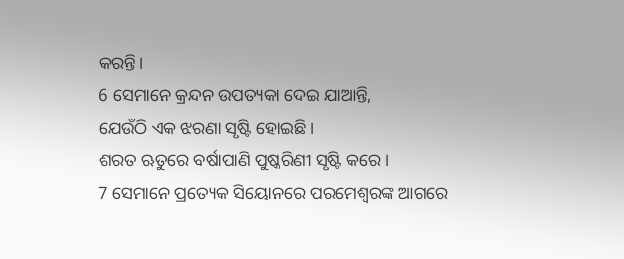କରନ୍ତି।
6 ସେମାନେ କ୍ରନ୍ଦନ ଉପତ୍ୟକା ଦେଇ ଯାଆନ୍ତି,
ଯେଉଁଠି ଏକ ଝରଣା ସୃଷ୍ଟି ହୋଇଛି।
ଶରତ ଋତୁରେ ବର୍ଷାପାଣି ପୁଷ୍କରିଣୀ ସୃଷ୍ଟି କରେ।
7 ସେମାନେ ପ୍ରତ୍ୟେକ ସିୟୋନରେ ପରମେଶ୍ୱରଙ୍କ ଆଗରେ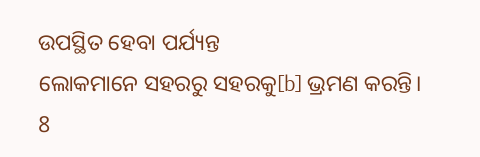ଉପସ୍ଥିତ ହେବା ପର୍ଯ୍ୟନ୍ତ
ଲୋକମାନେ ସହରରୁ ସହରକୁ[b] ଭ୍ରମଣ କରନ୍ତି।
8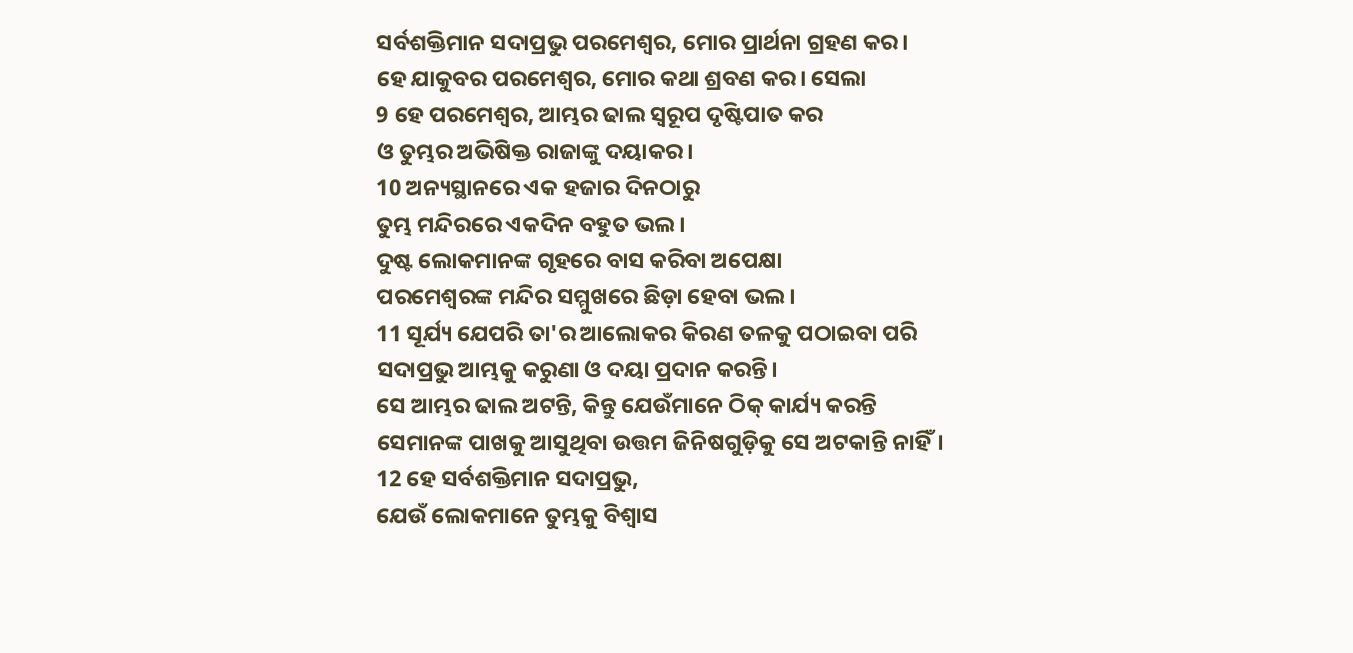ସର୍ବଶକ୍ତିମାନ ସଦାପ୍ରଭୁ ପରମେଶ୍ୱର, ମୋର ପ୍ରାର୍ଥନା ଗ୍ରହଣ କର।
ହେ ଯାକୁବର ପରମେଶ୍ୱର, ମୋର କଥା ଶ୍ରବଣ କର। ସେଲା
9 ହେ ପରମେଶ୍ୱର, ଆମ୍ଭର ଢାଲ ସ୍ୱରୂପ ଦୃଷ୍ଟିପାତ କର
ଓ ତୁମ୍ଭର ଅଭିଷିକ୍ତ ରାଜାଙ୍କୁ ଦୟାକର।
10 ଅନ୍ୟସ୍ଥାନରେ ଏକ ହଜାର ଦିନଠାରୁ
ତୁମ୍ଭ ମନ୍ଦିରରେ ଏକଦିନ ବହୁତ ଭଲ।
ଦୁଷ୍ଟ ଲୋକମାନଙ୍କ ଗୃହରେ ବାସ କରିବା ଅପେକ୍ଷା
ପରମେଶ୍ୱରଙ୍କ ମନ୍ଦିର ସମ୍ମୁଖରେ ଛିଡ଼ା ହେବା ଭଲ।
11 ସୂର୍ଯ୍ୟ ଯେପରି ତା'ର ଆଲୋକର କିରଣ ତଳକୁ ପଠାଇବା ପରି
ସଦାପ୍ରଭୁ ଆମ୍ଭକୁ କରୁଣା ଓ ଦୟା ପ୍ରଦାନ କରନ୍ତି।
ସେ ଆମ୍ଭର ଢାଲ ଅଟନ୍ତି, କିନ୍ତୁ ଯେଉଁମାନେ ଠିକ୍ କାର୍ଯ୍ୟ କରନ୍ତି
ସେମାନଙ୍କ ପାଖକୁ ଆସୁଥିବା ଉତ୍ତମ ଜିନିଷଗୁଡ଼ିକୁ ସେ ଅଟକାନ୍ତି ନାହିଁ।
12 ହେ ସର୍ବଶକ୍ତିମାନ ସଦାପ୍ରଭୁ,
ଯେଉଁ ଲୋକମାନେ ତୁମ୍ଭକୁ ବିଶ୍ୱାସ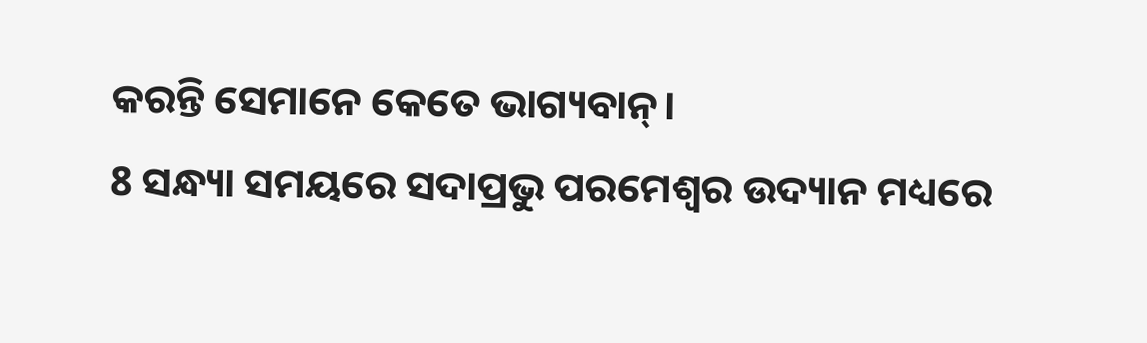କରନ୍ତି ସେମାନେ କେତେ ଭାଗ୍ୟବାନ୍।
8 ସନ୍ଧ୍ୟା ସମୟରେ ସଦାପ୍ରଭୁ ପରମେଶ୍ୱର ଉଦ୍ୟାନ ମଧ୍ୟରେ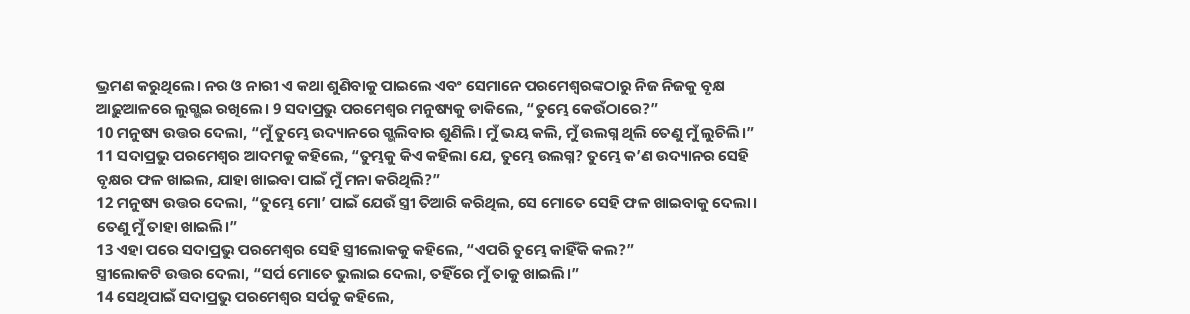ଭ୍ରମଣ କରୁଥିଲେ। ନର ଓ ନାରୀ ଏ କଥା ଶୁଣିବାକୁ ପାଇଲେ ଏବଂ ସେମାନେ ପରମେଶ୍ୱରଙ୍କଠାରୁ ନିଜ ନିଜକୁ ବୃକ୍ଷ ଆଢ଼ୁଆଳରେ ଲୁଗ୍ଭଇ ରଖିଲେ। 9 ସଦାପ୍ରଭୁ ପରମେଶ୍ୱର ମନୁଷ୍ୟକୁ ଡାକିଲେ, “ତୁମ୍ଭେ କେଉଁଠାରେ?”
10 ମନୁଷ୍ୟ ଉତ୍ତର ଦେଲା, “ମୁଁ ତୁମ୍ଭେ ଉଦ୍ୟାନରେ ଗ୍ଭଲିବାର ଶୁଣିଲି। ମୁଁ ଭୟ କଲି, ମୁଁ ଉଲଗ୍ନ ଥିଲି ତେଣୁ ମୁଁ ଲୁଚିଲି।”
11 ସଦାପ୍ରଭୁ ପରମେଶ୍ୱର ଆଦମକୁ କହିଲେ, “ତୁମ୍ଭକୁ କିଏ କହିଲା ଯେ, ତୁମ୍ଭେ ଉଲଗ୍ନ? ତୁମ୍ଭେ କ’ଣ ଉଦ୍ୟାନର ସେହି ବୃକ୍ଷର ଫଳ ଖାଇଲ, ଯାହା ଖାଇବା ପାଇଁ ମୁଁ ମନା କରିଥିଲି?”
12 ମନୁଷ୍ୟ ଉତ୍ତର ଦେଲା, “ତୁମ୍ଭେ ମୋ’ ପାଇଁ ଯେଉଁ ସ୍ତ୍ରୀ ତିଆରି କରିଥିଲ, ସେ ମୋତେ ସେହି ଫଳ ଖାଇବାକୁ ଦେଲା। ତେଣୁ ମୁଁ ତାହା ଖାଇଲି।”
13 ଏହା ପରେ ସଦାପ୍ରଭୁ ପରମେଶ୍ୱର ସେହି ସ୍ତ୍ରୀଲୋକକୁ କହିଲେ, “ଏପରି ତୁମ୍ଭେ କାହିଁକି କଲ?”
ସ୍ତ୍ରୀଲୋକଟି ଉତ୍ତର ଦେଲା, “ସର୍ପ ମୋତେ ଭୁଲାଇ ଦେଲା, ତହିଁରେ ମୁଁ ତାକୁ ଖାଇଲି।”
14 ସେଥିପାଇଁ ସଦାପ୍ରଭୁ ପରମେଶ୍ୱର ସର୍ପକୁ କହିଲେ,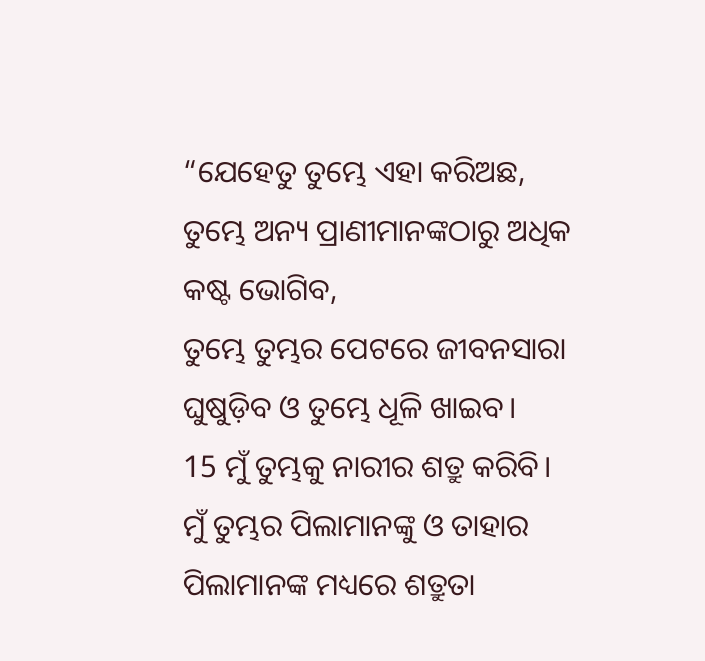“ଯେହେତୁ ତୁମ୍ଭେ ଏହା କରିଅଛ,
ତୁମ୍ଭେ ଅନ୍ୟ ପ୍ରାଣୀମାନଙ୍କଠାରୁ ଅଧିକ କଷ୍ଟ ଭୋଗିବ,
ତୁମ୍ଭେ ତୁମ୍ଭର ପେଟରେ ଜୀବନସାରା
ଘୁଷୁଡ଼ିବ ଓ ତୁମ୍ଭେ ଧୂଳି ଖାଇବ।
15 ମୁଁ ତୁମ୍ଭକୁ ନାରୀର ଶତ୍ରୁ କରିବି।
ମୁଁ ତୁମ୍ଭର ପିଲାମାନଙ୍କୁ ଓ ତାହାର ପିଲାମାନଙ୍କ ମଧ୍ୟରେ ଶତ୍ରୁତା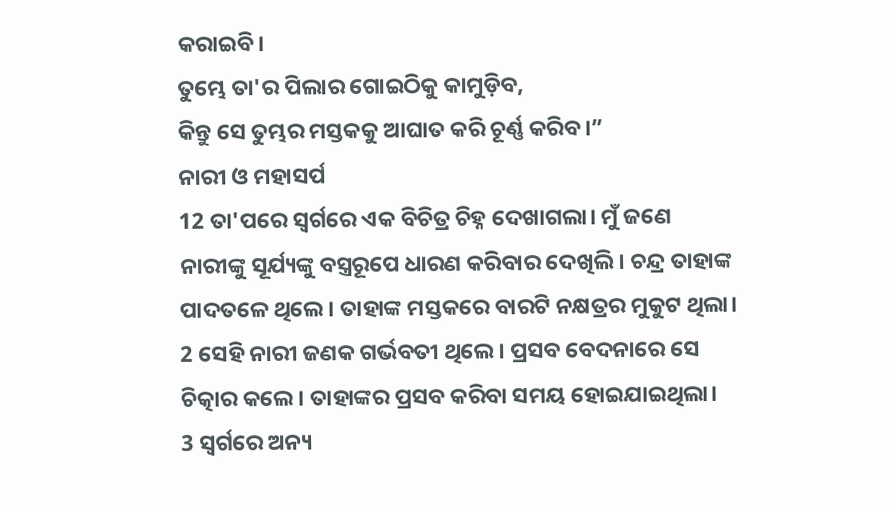କରାଇବି।
ତୁମ୍ଭେ ତା'ର ପିଲାର ଗୋଇଠିକୁ କାମୁଡ଼ିବ,
କିନ୍ତୁ ସେ ତୁମ୍ଭର ମସ୍ତକକୁ ଆଘାତ କରି ଚୂର୍ଣ୍ଣ କରିବ।”
ନାରୀ ଓ ମହାସର୍ପ
12 ତା'ପରେ ସ୍ୱର୍ଗରେ ଏକ ବିଚିତ୍ର ଚିହ୍ନ ଦେଖାଗଲା। ମୁଁ ଜଣେ ନାରୀଙ୍କୁ ସୂର୍ଯ୍ୟଙ୍କୁ ବସ୍ତ୍ରରୂପେ ଧାରଣ କରିବାର ଦେଖିଲି। ଚନ୍ଦ୍ର ତାହାଙ୍କ ପାଦତଳେ ଥିଲେ। ତାହାଙ୍କ ମସ୍ତକରେ ବାରଟି ନକ୍ଷତ୍ରର ମୁକୁଟ ଥିଲା। 2 ସେହି ନାରୀ ଜଣକ ଗର୍ଭବତୀ ଥିଲେ। ପ୍ରସବ ବେଦନାରେ ସେ ଚିତ୍କାର କଲେ। ତାହାଙ୍କର ପ୍ରସବ କରିବା ସମୟ ହୋଇଯାଇଥିଲା।
3 ସ୍ୱର୍ଗରେ ଅନ୍ୟ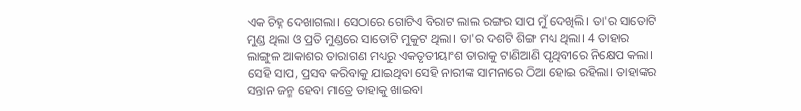ଏକ ଚିହ୍ନ ଦେଖାଗଲା। ସେଠାରେ ଗୋଟିଏ ବିରାଟ ଲାଲ ରଙ୍ଗର ସାପ ମୁଁ ଦେଖିଲି। ତା'ର ସାତୋଟି ମୁଣ୍ଡ ଥିଲା ଓ ପ୍ରତି ମୁଣ୍ଡରେ ସାତୋଟି ମୁକୁଟ ଥିଲା। ତା'ର ଦଶଟି ଶିଙ୍ଗ ମଧ୍ୟ ଥିଲା। 4 ତାହାର ଲାଙ୍ଗୁଳ ଆକାଶର ତାରାଗଣ ମଧ୍ୟରୁ ଏକତୃତୀୟାଂଶ ତାରାକୁ ଟାଣିଆଣି ପୃଥିବୀରେ ନିକ୍ଷେପ କଲା। ସେହି ସାପ, ପ୍ରସବ କରିବାକୁ ଯାଇଥିବା ସେହି ନାରୀଙ୍କ ସାମନାରେ ଠିଆ ହୋଇ ରହିଲା। ତାହାଙ୍କର ସନ୍ତାନ ଜନ୍ମ ହେବା ମାତ୍ରେ ତାହାକୁ ଖାଇବା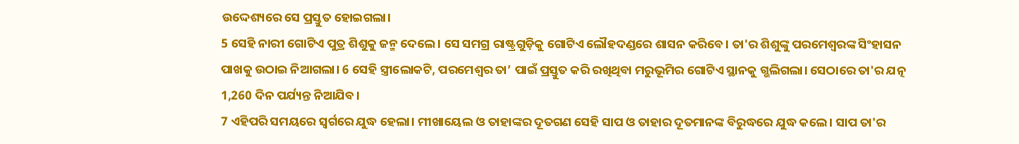ଉଦ୍ଦେଶ୍ୟରେ ସେ ପ୍ରସ୍ତୁତ ହୋଇଗଲା।
5 ସେହି ନାରୀ ଗୋଟିଏ ପୁତ୍ର ଶିଶୁକୁ ଜନ୍ମ ଦେଲେ। ସେ ସମଗ୍ର ରାଷ୍ଟ୍ରଗୁଡ଼ିକୁ ଗୋଟିଏ ଲୌହଦଣ୍ଡରେ ଶାସନ କରିବେ। ତା'ର ଶିଶୁଙ୍କୁ ପରମେଶ୍ୱରଙ୍କ ସିଂହାସନ ପାଖକୁ ଉଠାଇ ନିଆଗଲା। 6 ସେହି ସ୍ତ୍ରୀଲୋକଟି, ପରମେଶ୍ୱର ତା’ ପାଇଁ ପ୍ରସ୍ତୁତ କରି ରଖିଥିବା ମରୁଭୂମିର ଗୋଟିଏ ସ୍ଥାନକୁ ଗ୍ଭଲିଗଲା। ସେଠାରେ ତା'ର ଯତ୍ନ 1,260 ଦିନ ପର୍ଯ୍ୟନ୍ତ ନିଆଯିବ।
7 ଏହିପରି ସମୟରେ ସ୍ୱର୍ଗରେ ଯୁଦ୍ଧ ହେଲା। ମୀଖାୟେଲ ଓ ତାହାଙ୍କର ଦୂତଗଣ ସେହି ସାପ ଓ ତାହାର ଦୂତମାନଙ୍କ ବିରୁଦ୍ଧରେ ଯୁଦ୍ଧ କଲେ। ସାପ ତା'ର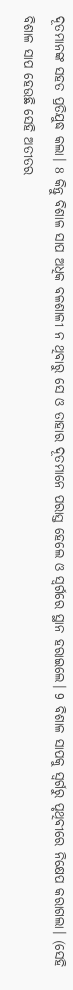ଦୂତମାନଙ୍କ ସହତ ପ୍ରତିଯୁଦ୍ଧ କଲା। 8 କିନ୍ତୁ ବିଶାଳ ସାପ ଅଧିକ ବଳଶାଳୀ ନ ଥିବାରୁ ସେ ଓ ତାହାର ଦୂତମାନେ ପରାସ୍ତ ହେଲେ ଓ ସ୍ୱର୍ଗରେ ସ୍ଥାନ ହରାଇଲେ। 9 ବିଶାଳ ସାପକୁ ସ୍ୱର୍ଗରୁ ପୃଥିବୀରେ ନିକ୍ଷେପ କରାଗଲା। (ସେହି ବିଶାଳ ସାପ ହେଉଛି ସେହି ଅତୀତର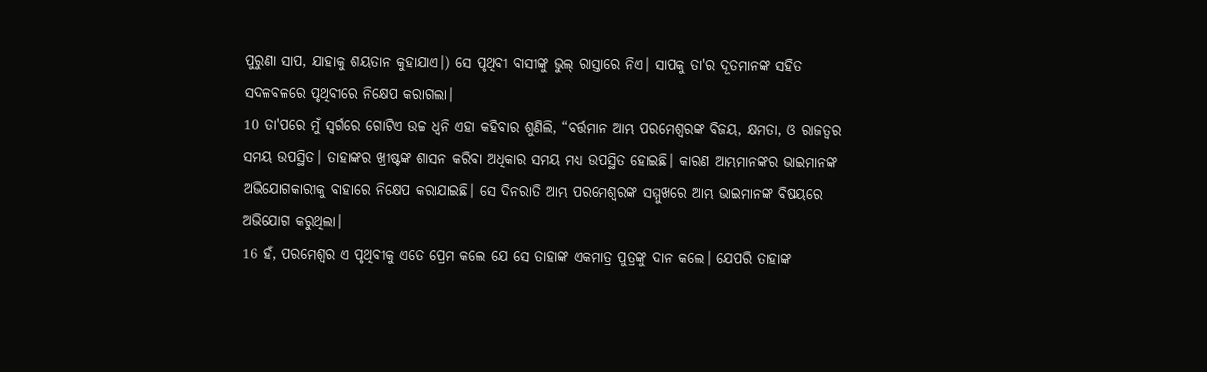ପୁରୁଣା ସାପ, ଯାହାକୁ ଶୟତାନ କୁହାଯାଏ।) ସେ ପୃଥିବୀ ବାସୀଙ୍କୁ ଭୁଲ୍ ରାସ୍ତାରେ ନିଏ। ସାପକୁ ତା'ର ଦୂତମାନଙ୍କ ସହିତ ସଦଳବଳରେ ପୃଥିବୀରେ ନିକ୍ଷେପ କରାଗଲା।
10 ତା'ପରେ ମୁଁ ସ୍ୱର୍ଗରେ ଗୋଟିଏ ଉଚ୍ଚ ଧ୍ୱନି ଏହା କହିବାର ଶୁଣିଲି, “ବର୍ତ୍ତମାନ ଆମ୍ଭ ପରମେଶ୍ୱରଙ୍କ ବିଜୟ, କ୍ଷମତା, ଓ ରାଜତ୍ୱର ସମୟ ଉପସ୍ଥିତ। ତାହାଙ୍କର ଖ୍ରୀଷ୍ଟଙ୍କ ଶାସନ କରିବା ଅଧିକାର ସମୟ ମଧ୍ୟ ଉପସ୍ଥିତ ହୋଇଛି। କାରଣ ଆମ୍ଭମାନଙ୍କର ଭାଇମାନଙ୍କ ଅଭିଯୋଗକାରୀକୁ ବାହାରେ ନିକ୍ଷେପ କରାଯାଇଛି। ସେ ଦିନରାତି ଆମ୍ଭ ପରମେଶ୍ୱରଙ୍କ ସମ୍ମୁଖରେ ଆମ୍ଭ ଭାଇମାନଙ୍କ ବିଷୟରେ ଅଭିଯୋଗ କରୁଥିଲା।
16 ହଁ, ପରମେଶ୍ୱର ଏ ପୃଥିବୀକୁ ଏତେ ପ୍ରେମ କଲେ ଯେ ସେ ତାହାଙ୍କ ଏକମାତ୍ର ପୁତ୍ରଙ୍କୁ ଦାନ କଲେ। ଯେପରି ତାହାଙ୍କ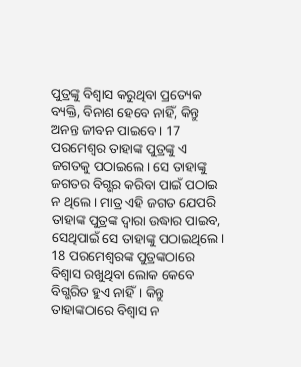ପୁତ୍ରଙ୍କୁ ବିଶ୍ୱାସ କରୁଥିବା ପ୍ରତ୍ୟେକ ବ୍ୟକ୍ତି, ବିନାଶ ହେବେ ନାହିଁ, କିନ୍ତୁ ଅନନ୍ତ ଜୀବନ ପାଇବେ। 17 ପରମେଶ୍ୱର ତାହାଙ୍କ ପୁତ୍ରଙ୍କୁ ଏ ଜଗତକୁ ପଠାଇଲେ। ସେ ତାହାଙ୍କୁ ଜଗତର ବିଗ୍ଭର କରିବା ପାଇଁ ପଠାଇ ନ ଥିଲେ। ମାତ୍ର ଏହି ଜଗତ ଯେପରି ତାହାଙ୍କ ପୁତ୍ରଙ୍କ ଦ୍ୱାରା ଉଦ୍ଧାର ପାଇବ, ସେଥିପାଇଁ ସେ ତାହାଙ୍କୁ ପଠାଇଥିଲେ। 18 ପରମେଶ୍ୱରଙ୍କ ପୁତ୍ରଙ୍କଠାରେ ବିଶ୍ୱାସ ରଖୁଥିବା ଲୋକ କେବେ ବିଗ୍ଭରିତ ହୁଏ ନାହିଁ। କିନ୍ତୁ ତାହାଙ୍କଠାରେ ବିଶ୍ୱାସ ନ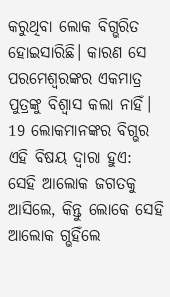କରୁଥିବା ଲୋକ ବିଗ୍ଭରିତ ହୋଇସାରିଛି। କାରଣ ସେ ପରମେଶ୍ୱରଙ୍କର ଏକମାତ୍ର ପୁତ୍ରଙ୍କୁ ବିଶ୍ୱାସ କଲା ନାହିଁ। 19 ଲୋକମାନଙ୍କର ବିଗ୍ଭର ଏହି ବିଷୟ ଦ୍ୱାରା ହୁଏ: ସେହି ଆଲୋକ ଜଗତକୁ ଆସିଲେ, କିନ୍ତୁ ଲୋକେ ସେହି ଆଲୋକ ଗ୍ଭହିଁଲେ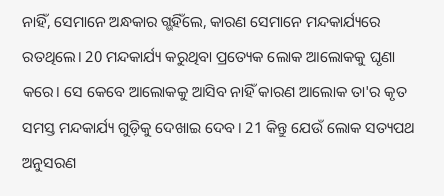ନାହିଁ, ସେମାନେ ଅନ୍ଧକାର ଗ୍ଭହିଁଲେ, କାରଣ ସେମାନେ ମନ୍ଦକାର୍ଯ୍ୟରେ ରତଥିଲେ। 20 ମନ୍ଦକାର୍ଯ୍ୟ କରୁଥିବା ପ୍ରତ୍ୟେକ ଲୋକ ଆଲୋକକୁ ଘୃଣା କରେ। ସେ କେବେ ଆଲୋକକୁ ଆସିବ ନାହିଁ କାରଣ ଆଲୋକ ତା'ର କୃତ ସମସ୍ତ ମନ୍ଦକାର୍ଯ୍ୟ ଗୁଡ଼ିକୁ ଦେଖାଇ ଦେବ। 21 କିନ୍ତୁ ଯେଉଁ ଲୋକ ସତ୍ୟପଥ ଅନୁସରଣ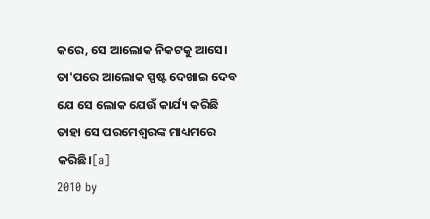କରେ, ସେ ଆଲୋକ ନିକଟକୁ ଆସେ। ତା'ପରେ ଆଲୋକ ସ୍ପଷ୍ଟ ଦେଖାଇ ଦେବ ଯେ ସେ ଲୋକ ଯେଉଁ କାର୍ଯ୍ୟ କରିଛି ତାହା ସେ ପରମେଶ୍ୱରଙ୍କ ମାଧ୍ୟମରେ କରିଛି।[a]
2010 by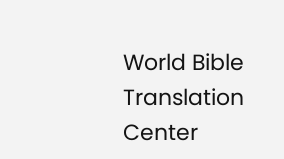World Bible Translation Center